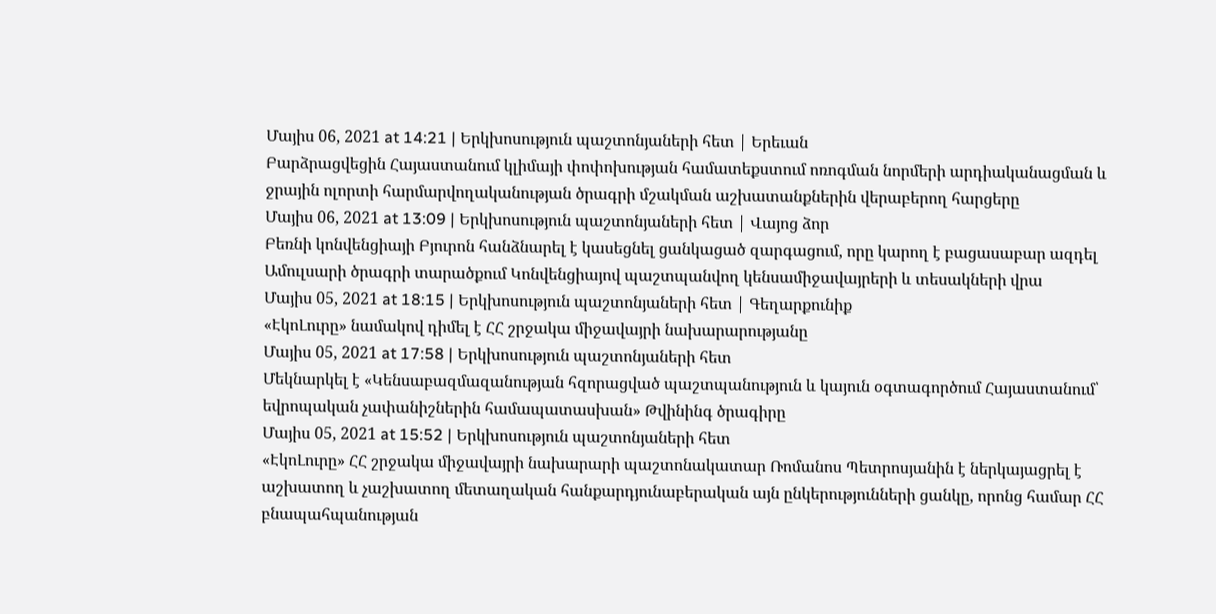Մայիս 06, 2021 at 14:21 | Երկխոսություն պաշտոնյաների հետ | Երեւան
Բարձրացվեցին Հայաստանում կլիմայի փոփոխության համատեքստում ոռոգման նորմերի արդիականացման և ջրային ոլորտի հարմարվողականության ծրագրի մշակման աշխատանքներին վերաբերող հարցերը
Մայիս 06, 2021 at 13:09 | Երկխոսություն պաշտոնյաների հետ | Վայոց ձոր
Բեռնի կոնվենցիայի Բյուրոն հանձնարել է կասեցնել ցանկացած զարգացում, որը կարող է բացասաբար ազդել Ամուլսարի ծրագրի տարածքում Կոնվենցիայով պաշտպանվող կենսամիջավայրերի և տեսակների վրա
Մայիս 05, 2021 at 18:15 | Երկխոսություն պաշտոնյաների հետ | Գեղարքունիք
«ԷկոԼուրը» նամակով դիմել է ՀՀ շրջակա միջավայրի նախարարությանը
Մայիս 05, 2021 at 17:58 | Երկխոսություն պաշտոնյաների հետ
Մեկնարկել է «Կենսաբազմազանության հզորացված պաշտպանություն և կայուն օգտագործում Հայաստանում՝ եվրոպական չափանիշներին համապատասխան» Թվինինգ ծրագիրը
Մայիս 05, 2021 at 15:52 | Երկխոսություն պաշտոնյաների հետ
«ԷկոԼուրը» ՀՀ շրջակա միջավայրի նախարարի պաշտոնակատար Ռոմանոս Պետրոսյանին է ներկայացրել է աշխատող և չաշխատող մետաղական հանքարդյունաբերական այն ընկերությունների ցանկը, որոնց համար ՀՀ բնապահպանության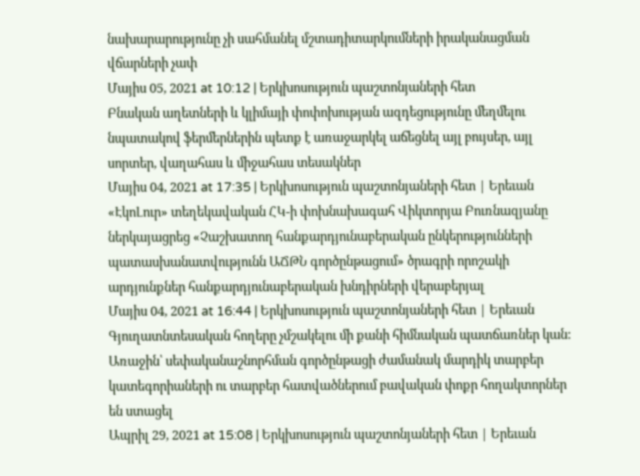նախարարությունը չի սահմանել մշտադիտարկումների իրականացման վճարների չափ
Մայիս 05, 2021 at 10:12 | Երկխոսություն պաշտոնյաների հետ
Բնական աղետների և կլիմայի փոփոխության ազդեցությունը մեղմելու նպատակով ֆերմերներին պետք է առաջարկել աճեցնել այլ բույսեր, այլ սորտեր, վաղահաս և միջահաս տեսակներ
Մայիս 04, 2021 at 17:35 | Երկխոսություն պաշտոնյաների հետ | Երեւան
«ԷկոԼուր» տեղեկավական ՀԿ-ի փոխնախագահ Վիկտորյա Բուռնազյանը ներկայացրեց «Չաշխատող հանքարդյունաբերական ընկերությունների պատասխանատվությունն ԱՃԹՆ գործընթացում» ծրագրի որոշակի արդյունքներ հանքարդյունաբերական խնդիրների վերաբերյալ
Մայիս 04, 2021 at 16:44 | Երկխոսություն պաշտոնյաների հետ | Երեւան
Գյուղատնտեսական հողերը չմշակելու մի քանի հիմնական պատճառներ կան: Առաջին՝ սեփականաշնորհման գործընթացի ժամանակ մարդիկ տարբեր կատեգորիաների ու տարբեր հատվածներում բավական փոքր հողակտորներ են ստացել
Ապրիլ 29, 2021 at 15:08 | Երկխոսություն պաշտոնյաների հետ | Երեւան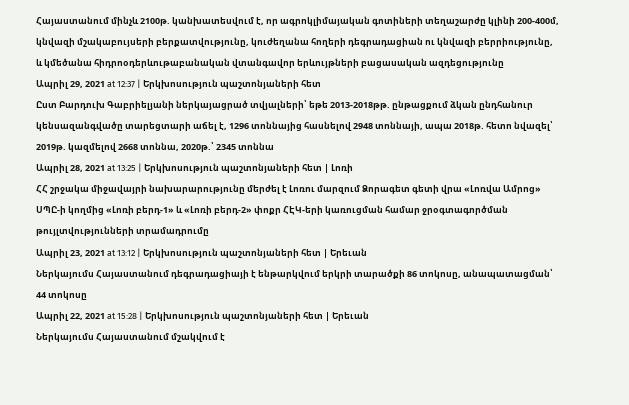Հայաստանում մինչև 2100թ. կանխատեսվում է, որ ագրոկլիմայական գոտիների տեղաշարժը կլինի 200-400մ, կնվազի մշակաբույսերի բերքատվությունը, կուժեղանա հողերի դեգրադացիան ու կնվազի բերրիությունը, և կմեծանա հիդրոօդերևութաբանական վտանգավոր երևույթների բացասական ազդեցությունը
Ապրիլ 29, 2021 at 12:37 | Երկխոսություն պաշտոնյաների հետ
Ըստ Բարդուխ Գաբրիելյանի ներկայացրած տվյալների՝ եթե 2013-2018թթ. ընթացքում ձկան ընդհանուր կենսազանգվածը տարեցտարի աճել է, 1296 տոննայից հասնելով 2948 տոննայի, ապա 2018թ. հետո նվազել՝ 2019թ. կազմելով 2668 տոննա, 2020թ.՝ 2345 տոննա
Ապրիլ 28, 2021 at 13:25 | Երկխոսություն պաշտոնյաների հետ | Լոռի
ՀՀ շրջակա միջավայրի նախարարությունը մերժել է Լոռու մարզում Ձորագետ գետի վրա «Լոռվա Ամրոց» ՍՊԸ-ի կողմից «Լոռի բերդ-1» և «Լոռի բերդ-2» փոքր ՀԷԿ-երի կառուցման համար ջրօգտագործման թույլտվությունների տրամադրումը
Ապրիլ 23, 2021 at 13:12 | Երկխոսություն պաշտոնյաների հետ | Երեւան
Ներկայումս Հայաստանում դեգրադացիայի է ենթարկվում երկրի տարածքի 86 տոկոսը, անապատացման՝ 44 տոկոսը
Ապրիլ 22, 2021 at 15:28 | Երկխոսություն պաշտոնյաների հետ | Երեւան
Ներկայումս Հայաստանում մշակվում է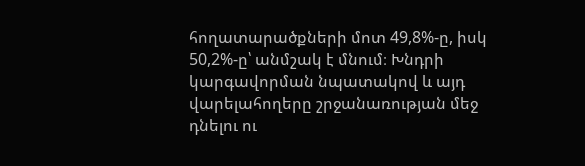հողատարածքների մոտ 49,8%-ը, իսկ 50,2%-ը՝ անմշակ է մնում։ Խնդրի կարգավորման նպատակով և այդ վարելահողերը շրջանառության մեջ դնելու ու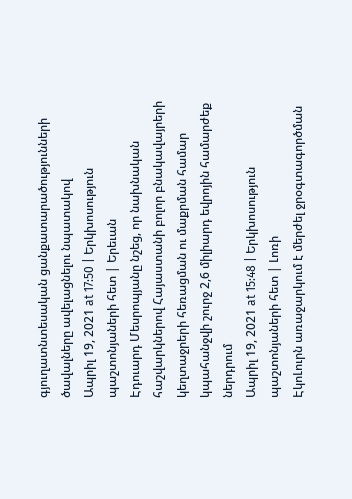գյուղատնտեսական ցանքատարածությունների ծավալները ավելացնելու նպատակով
Ապրիլ 19, 2021 at 17:50 | Երկխոսություն պաշտոնյաների հետ | Երեւան
Էդուարդ Մեսրոպյանը նշեց, որ նախնական հաշվարկներով Հայաստանի բոլոր բնակավայրերի կեղտաջրերի հեռացման ու մաքրման համար կպահանջվի շուրջ 2,6 միլիարդ եվրոյին համարժեք ներդրում
Ապրիլ 19, 2021 at 15:48 | Երկխոսություն պաշտոնյաների հետ | Լոռի
ԷկոԼուրն առաջարկում է մերժել ջրօգտագործման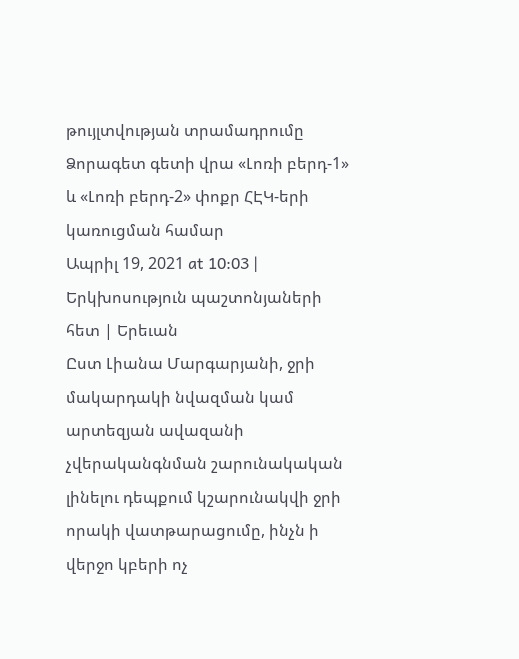թույլտվության տրամադրումը Ձորագետ գետի վրա «Լոռի բերդ-1» և «Լոռի բերդ-2» փոքր ՀԷԿ-երի կառուցման համար
Ապրիլ 19, 2021 at 10:03 | Երկխոսություն պաշտոնյաների հետ | Երեւան
Ըստ Լիանա Մարգարյանի, ջրի մակարդակի նվազման կամ արտեզյան ավազանի չվերականգնման շարունակական լինելու դեպքում կշարունակվի ջրի որակի վատթարացումը, ինչն ի վերջո կբերի ոչ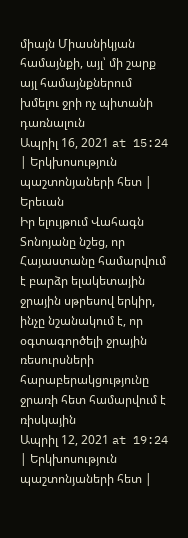միայն Միասնիկյան համայնքի, այլ՝ մի շարք այլ համայնքներում խմելու ջրի ոչ պիտանի դառնալուն
Ապրիլ 16, 2021 at 15:24 | Երկխոսություն պաշտոնյաների հետ | Երեւան
Իր ելույթում Վահագն Տոնոյանը նշեց, որ Հայաստանը համարվում է բարձր ելակետային ջրային սթրեսով երկիր, ինչը նշանակում է, որ օգտագործելի ջրային ռեսուրսների հարաբերակցությունը ջրառի հետ համարվում է ռիսկային
Ապրիլ 12, 2021 at 19:24 | Երկխոսություն պաշտոնյաների հետ |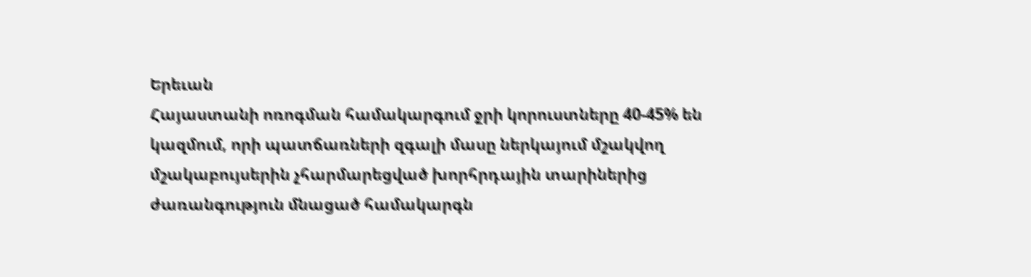Երեւան
Հայաստանի ոռոգման համակարգում ջրի կորուստները 40-45% են կազմում, որի պատճառների զգալի մասը ներկայում մշակվող մշակաբույսերին չհարմարեցված խորհրդային տարիներից ժառանգություն մնացած համակարգն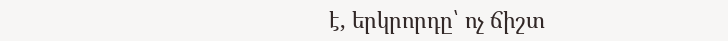է, երկրորդը՝ ոչ ճիշտ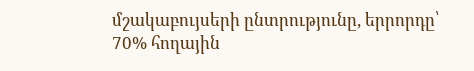մշակաբույսերի ընտրությունը, երրորդը՝ 70% հողային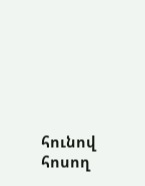հունով հոսող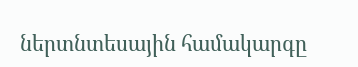ներտնտեսային համակարգը